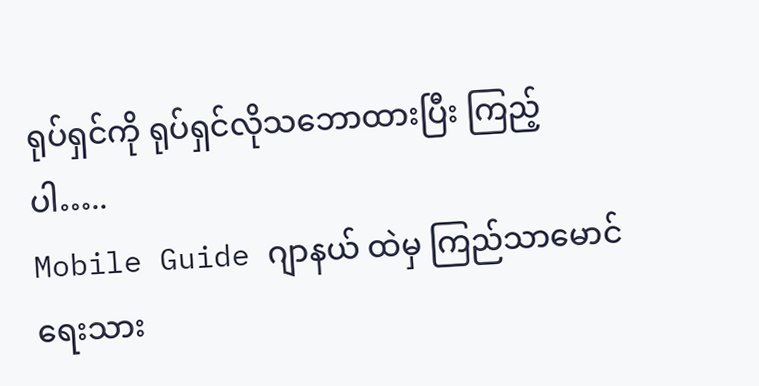ရုပ်ရှင်ကို ရုပ်ရှင်လိုသဘောထားပြီး ကြည့်ပါ…..
Mobile Guide ဂျာနယ် ထဲမှ ကြည်သာမောင် ရေးသား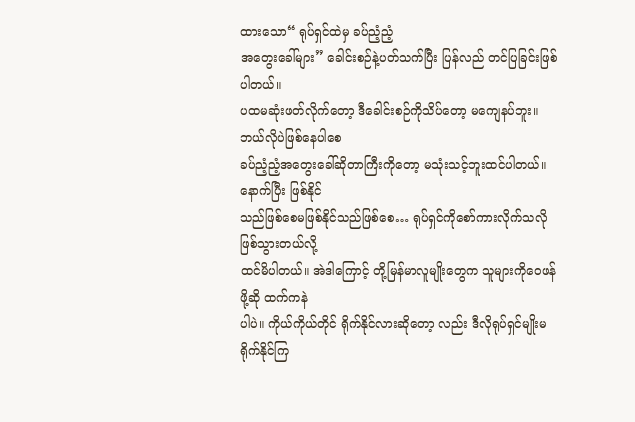ထားသော“ ရုပ်ရှင်ထဲမှ ခပ်ညံ့ညံ့
အတွေးခေါ်များ” ခေါင်းစဉ်နဲ့ပတ်သက်ပြီး ပြန်လည် တင်ပြခြင်းဖြစ်ပါတယ်။
ပထမဆုံးဖတ်လိုက်တော့ ဒီခေါင်းစဉ်ကိုသိပ်တော့ မကျေနပ်ဘူး။ ဘယ်လိုပဲဖြစ်နေပါစေ
ခပ်ညံ့ညံ့အတွေးခေါ်ဆိုတာကြီးကိုတော့ မသုံးသင့်ဘူးထင်ပါတယ်။ နောက်ပြီး ဖြစ်နိုင်
သည်ဖြစ်စေမဖြစ်နိုင်သည်ဖြစ်စေ… ရုပ်ရှင်ကိုစော်ကားလိုက်သလို ဖြစ်သွားတယ်လို့
ထင်မိပါတယ်။ အဲဒါကြောင့် တို့မြန်မာလူမျိုးတွေက သူများကိုဝေဖန်ဖို့ဆို ထက်ကနဲ
ပါပဲ။ ကိုယ်ကိုယ်တိုင် ရိုက်နိုင်လားဆိုတော့ လည်း ဒီလိုရုပ်ရှင်မျိုးမရိုက်နိုင်ကြ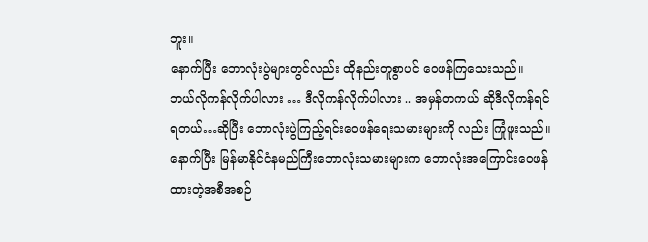ဘူး။
နောက်ပြီး ဘောလုံးပွဲများတွင်လည်း ထိုနည်းတူစွာပင် ဝေဖန်ကြသေးသည်။
ဘယ်လိုကန်လိုက်ပါလား … ဒီလိုကန်လိုက်ပါလား .. အမှန်တကယ် ဆိုဒီလိုကန်ရင်
ရတယ်…ဆိုပြီး ဘောလုံးပွဲကြည့်ရင်းဝေဖန်ရေးသမားများကို လည်း ကြုံဖူးသည်။
နောက်ပြီး မြန်မာနိုင်ငံနမည်ကြီးဘောလုံးသမားများက ဘောလုံးအကြောင်းဝေဖန်
ထားတဲ့အစီအစဉ်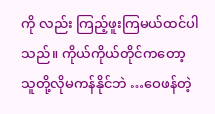ကို လည်း ကြည့်ဖူးကြမယ်ထင်ပါသည်။ ကိုယ်ကိုယ်တိုင်ကတော့
သူတို့လိုမကန်နိုင်ဘဲ …ဝေဖန်တဲ့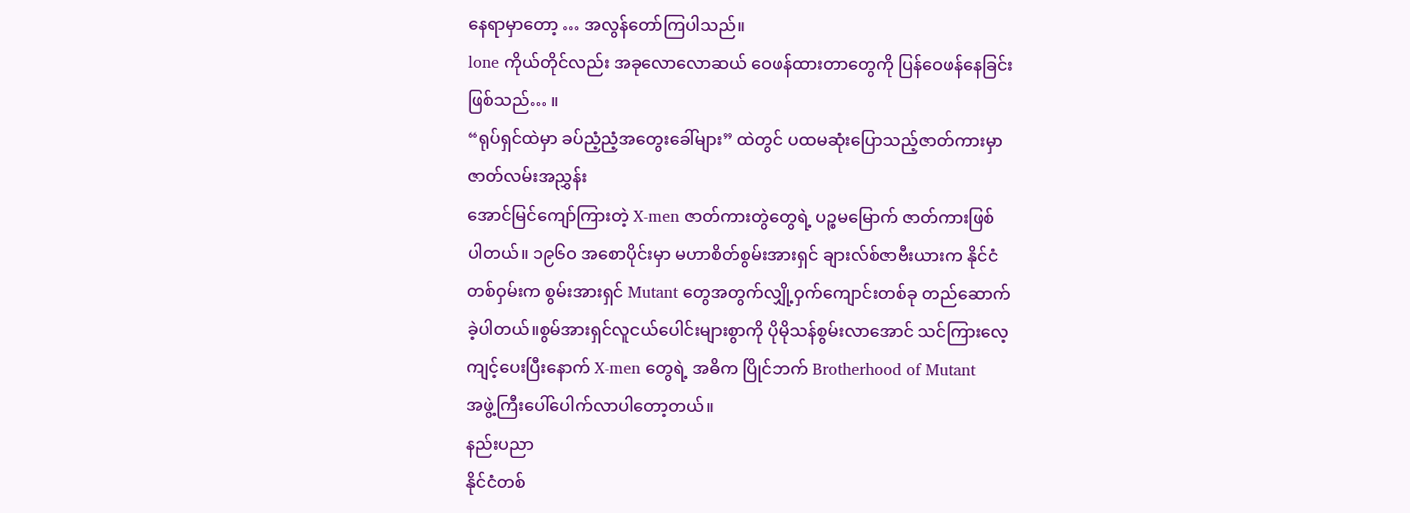နေရာမှာတော့ … အလွန်တော်ကြပါသည်။
lone ကိုယ်တိုင်လည်း အခုလောလောဆယ် ဝေဖန်ထားတာတွေကို ပြန်ဝေဖန်နေခြင်း
ဖြစ်သည်… ။
“ရုပ်ရှင်ထဲမှာ ခပ်ညံ့ညံ့အတွေးခေါ်များ” ထဲတွင် ပထမဆုံးပြောသည့်ဇာတ်ကားမှာ
ဇာတ်လမ်းအညွှန်း
အောင်မြင်ကျော်ကြားတဲ့ X-men ဇာတ်ကားတွဲတွေရဲ့ ပဉ္စမမြောက် ဇာတ်ကားဖြစ်
ပါတယ်။ ၁၉၆ဝ အစောပိုင်းမှာ မဟာစိတ်စွမ်းအားရှင် ချားလ်စ်ဇာဗီးယားက နိုင်ငံ
တစ်ဝှမ်းက စွမ်းအားရှင် Mutant တွေအတွက်လျှို့ဝှက်ကျောင်းတစ်ခု တည်ဆောက်
ခဲ့ပါတယ်။စွမ်အားရှင်လူငယ်ပေါင်းများစွာကို ပိုမိုသန်စွမ်းလာအောင် သင်ကြားလေ့
ကျင့်ပေးပြီးနောက် X-men တွေရဲ့ အဓိက ပြိုင်ဘက် Brotherhood of Mutant
အဖွဲ့ကြီးပေါ်ပေါက်လာပါတော့တယ်။
နည်းပညာ
နိုင်ငံတစ်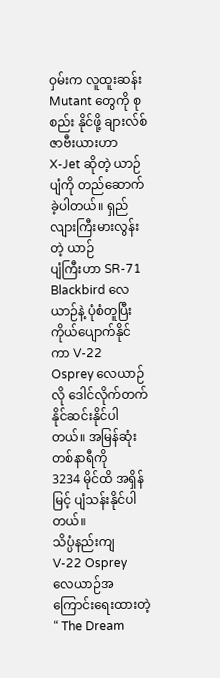ဝှမ်းက လူထူးဆန်း Mutant တွေကို စုစည်း နိုင်ဖို့ ချားလ်စ်ဇာဗီးယားဟာ
X-Jet ဆိုတဲ့ ယာဉ်ပျံကို တည်ဆောက်ခဲ့ပါတယ်။ ရှည်လျားကြီးမားလွန်းတဲ့ ယာဉ်
ပျံကြီးဟာ SR-71 Blackbird လေယာဉ်နဲ့ ပုံစံတူပြီး ကိုယ်ပျောက်နိုင်ကာ V-22
Osprey လေယာဉ်လို ဒေါင်လိုက်တက်နိုင်ဆင်းနိုင်ပါတယ်။ အမြန်ဆုံး တစ်နာရီကို
3234 မိုင်ထိ အရှိန်မြင့် ပျံသန်းနိုင်ပါတယ်။
သိပ္ပံနည်းကျ
V-22 Osprey လေယာဉ်အကြောင်းရေးထားတဲ့ “ The Dream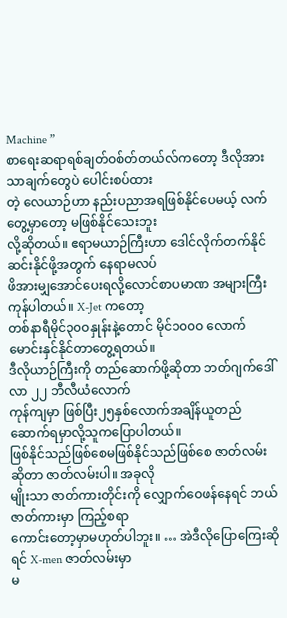Machine ”
စာရေးဆရာရစ်ချတ်ဝစ်တ်တယ်လ်ကတော့ ဒီလိုအားသာချက်တွေပဲ ပေါင်းစပ်ထား
တဲ့ လေယာဉ်ဟာ နည်းပညာအရဖြစ်နိုင်ပေမယ့် လက်တွေ့မှာတော့ မဖြစ်နိုင်သေးဘူး
လို့ဆိုတယ်။ ဧရာမယာဉ်ကြီးဟာ ဒေါင်လိုက်တက်နိုင်ဆင်းနိုင်ဖို့အတွက် နေရာမလပ်
ဖိအားမျှအောင်ပေးရလို့လောင်စာပမာဏ အများကြီး ကုန်ပါတယ်။ X-Jet ကတော့
တစ်နာရီမိုင်၃၀ဝနှုန်းနဲ့တောင် မိုင်၁၀၀ဝ လောက်မောင်းနှင်နိုင်တာတွေ့ရတယ်။
ဒီလိုယာဉ်ကြီးကို တည်ဆောက်ဖို့ဆိုတာ ဘတ်ဂျက်ဒေါ်လာ ၂၂ ဘီလီယံလောက်
ကုန်ကျမှာ ဖြစ်ပြီး၂၅နှစ်လောက်အချိန်ယူတည်ဆောက်ရမှာလို့သူကပြောပါတယ်။
ဖြစ်နိုင်သည်ဖြစ်စေမဖြစ်နိုင်သည်ဖြစ်စေ ဇာတ်လမ်းဆိုတာ ဇာတ်လမ်းပါ။ အခုလို
မျိုးသာ ဇာတ်ကားတိုင်းကို လျှောက်ဝေဖန်နေရင် ဘယ်ဇာတ်ကားမှာ ကြည့်စရာ
ကောင်းတော့မှာမဟုတ်ပါဘူး။ … အဲဒီလိုပြောကြေးဆိုရင် X-men ဇာတ်လမ်းမှာ
မ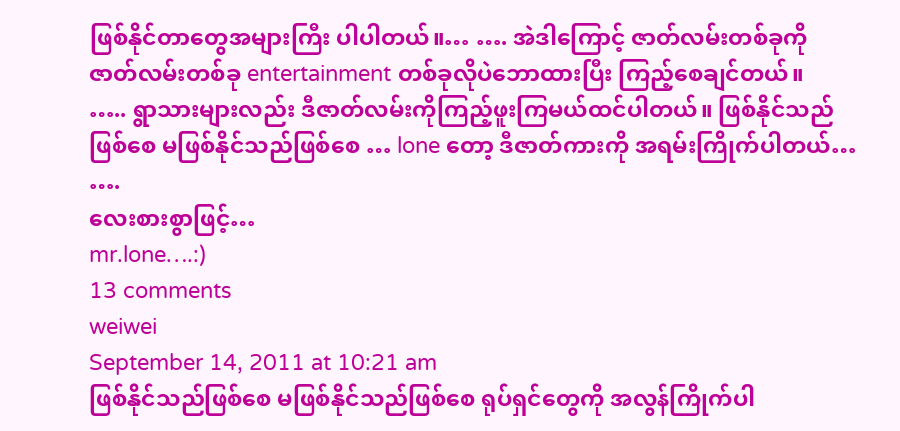ဖြစ်နိုင်တာတွေအများကြီး ပါပါတယ်။… …. အဲဒါကြောင့် ဇာတ်လမ်းတစ်ခုကို
ဇာတ်လမ်းတစ်ခု entertainment တစ်ခုလိုပဲဘောထားပြီး ကြည့်စေချင်တယ်။
….. ရွာသားများလည်း ဒီဇာတ်လမ်းကိုကြည့်ဖူးကြမယ်ထင်ပါတယ်။ ဖြစ်နိုင်သည်
ဖြစ်စေ မဖြစ်နိုင်သည်ဖြစ်စေ … lone တော့ ဒီဇာတ်ကားကို အရမ်းကြိုက်ပါတယ်…
….
လေးစားစွာဖြင့်…
mr.lone….:)
13 comments
weiwei
September 14, 2011 at 10:21 am
ဖြစ်နိုင်သည်ဖြစ်စေ မဖြစ်နိုင်သည်ဖြစ်စေ ရုပ်ရှင်တွေကို အလွန်ကြိုက်ပါ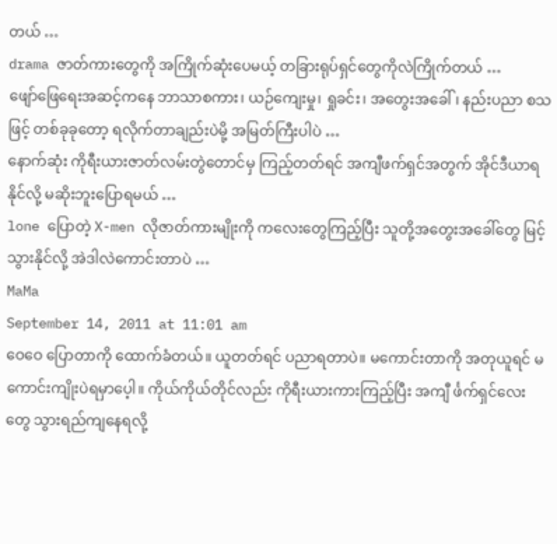တယ် …
drama ဇာတ်ကားတွေကို အကြိုက်ဆုံးပေမယ့် တခြားရုပ်ရှင်တွေကိုလဲကြိုက်တယ် …
ဖျော်ဖြေရေးအဆင့်ကနေ ဘာသာစကား၊ ယဉ်ကျေးမှု၊ ရှုခင်း၊ အတွေးအခေါ်၊ နည်းပညာ စသဖြင့် တစ်ခုခုတော့ ရလိုက်တာချည်းပဲမို့ အမြတ်ကြီးပါပဲ …
နောက်ဆုံး ကိုရီးယားဇာတ်လမ်းတွဲတောင်မှ ကြည့်တတ်ရင် အကျီဖက်ရှင်အတွက် အိုင်ဒီယာရနိုင်လို့ မဆိုးဘူးပြောရမယ် …
lone ပြောတဲ့ X-men လိုဇာတ်ကားမျိုးကို ကလေးတွေကြည့်ပြီး သူတို့အတွေးအခေါ်တွေ မြင့်သွားနိုင်လို့ အဲဒါလဲကောင်းတာပဲ …
MaMa
September 14, 2011 at 11:01 am
ဝေဝေ ပြောတာကို ထောက်ခံတယ်။ ယူတတ်ရင် ပညာရတာပဲ။ မကောင်းတာကို အတုယူရင် မကောင်းကျိုးပဲရမှာပေ့ါ။ ကိုယ်ကိုယ်တိုင်လည်း ကိုရီးယားကားကြည့်ပြီး အကျီ င်္ဖက်ရှင်လေးတွေ သွားရည်ကျနေရလို့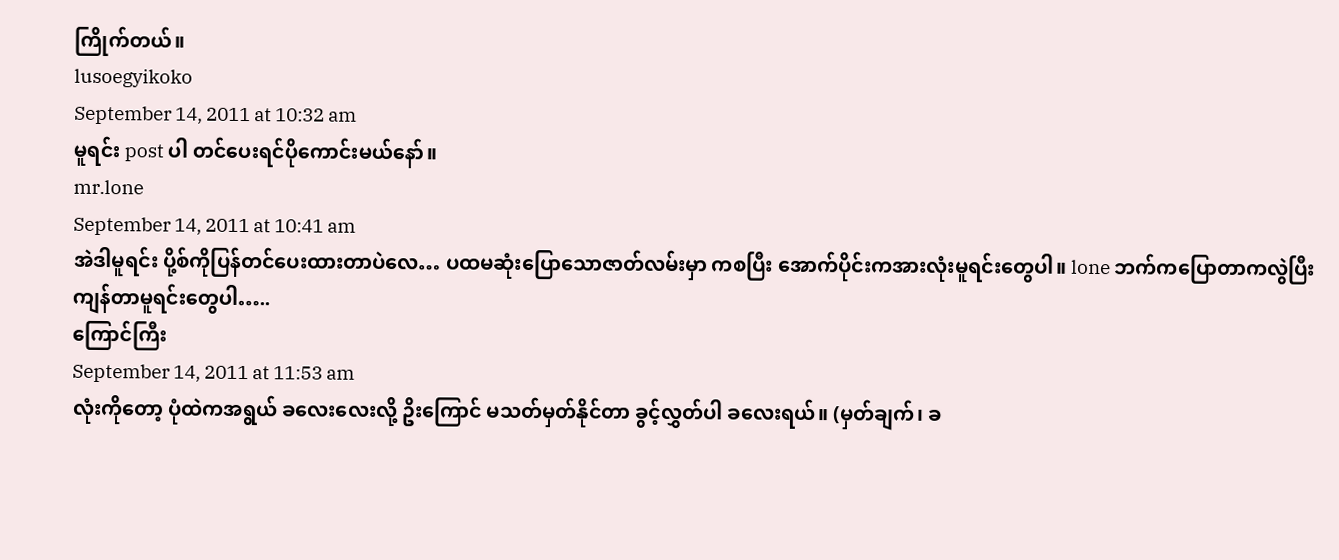ကြိုက်တယ်။
lusoegyikoko
September 14, 2011 at 10:32 am
မူရင်း post ပါ တင်ပေးရင်ပိုကောင်းမယ်နော်။
mr.lone
September 14, 2011 at 10:41 am
အဲဒါမူရင်း ပို့စ်ကိုပြန်တင်ပေးထားတာပဲလေ… ပထမဆုံးပြောသောဇာတ်လမ်းမှာ ကစပြီး အောက်ပိုင်းကအားလုံးမူရင်းတွေပါ။ lone ဘက်ကပြောတာကလွဲပြီး ကျန်တာမူရင်းတွေပါ…..
ကြောင်ကြီး
September 14, 2011 at 11:53 am
လုံးကိုတော့ ပုံထဲကအရွယ် ခလေးလေးလို့ ဥိးကြောင် မသတ်မှတ်နိုင်တာ ခွင့်လွှတ်ပါ ခလေးရယ်။ (မှတ်ချက်၊ ခ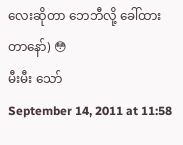လေးဆိုတာ ဘေဘီလို့ ခေါ်ထားတာနော်) 😳
မီးမီး သော်
September 14, 2011 at 11:58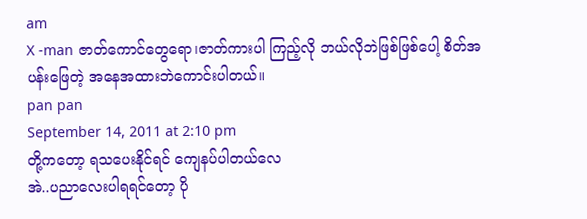am
X -man ဇာတ်ကောင်တွေရော၊ဇာတ်ကားပါ ကြည့်လို ဘယ်လိုဘဲဖြစ်ဖြစ်ပေါ့ စိတ်အပန်းဖြေတဲ့ အနေအထားဘဲကောင်းပါတယ်။
pan pan
September 14, 2011 at 2:10 pm
တို့ကတော့ ရသပေးနိုင်ရင် ကျေနပ်ပါတယ်လေ
အဲ..ပညာလေးပါရရင်တော့ ပို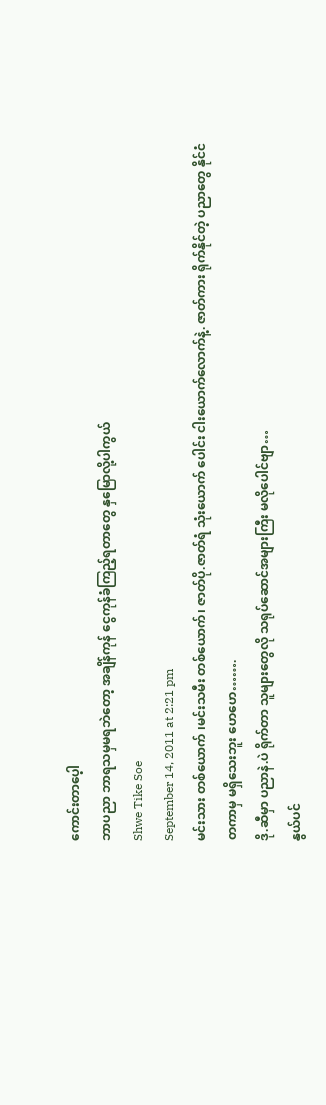ကောင်းတာပေ့ါ
ဘာပညာ ဘာရသမှမရဘဲတော့ အချိန်ကုန် ငွေကုန်ခံကြည့်ရတာတွေ နှမြောလို့ပါကွယ်
Shwe Tike Soe
September 14, 2011 at 2:21 pm
မင်းသား တစ်ယောက် ၊မင်းသမီး တစ်ယောက်၊ ဇာတ်ပို.ဇာတ်ရံ သုံးယောက် ပေါင်း ငါးယောက်လောက်နဲ့. ဇာတ်ကား ရိုက်နိုင်တဲ့ ပညာတွေ နိုင်ငံတကာမှ မရှိသေးဘူး ဟေဟေ…….
ဒို.ဆီမှာ ပညာနဲ.ပဲ ရိုက်တာ သူများတွေလို သရုပ်ဆောင်အများကြီး မလိုပေါင်ဗျာ…
နွယ်ပင်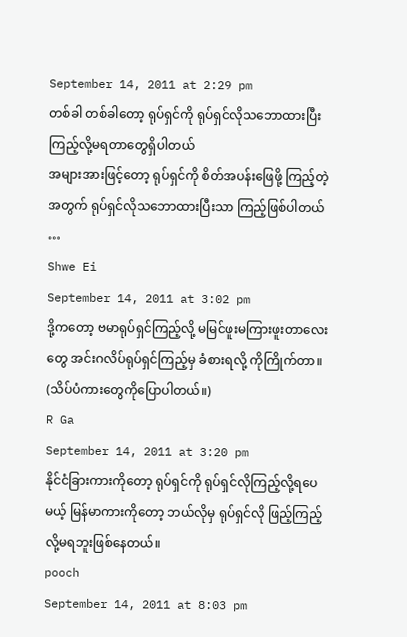September 14, 2011 at 2:29 pm
တစ်ခါ တစ်ခါတော့ ရုပ်ရှင်ကို ရုပ်ရှင်လိုသဘောထားပြီး ကြည့်လို့မရတာတွေရှိပါတယ်
အများအားဖြင့်တော့ ရုပ်ရှင်ကို စိတ်အပန်းဖြေဖို့ ကြည့်တဲ့ အတွက် ရုပ်ရှင်လိုသဘောထားပြီးသာ ကြည့်ဖြစ်ပါတယ် …
Shwe Ei
September 14, 2011 at 3:02 pm
ဒို့ကတော့ ဗမာရုပ်ရှင်ကြည့်လို့ မမြင်ဖူးမကြားဖူးတာလေးတွေ အင်းဂလိပ်ရုပ်ရှင်ကြည့်မှ ခံစားရလို့ ကိုကြိုက်တာ။ (သိပ်ပံကားတွေကိုပြောပါတယ်။)
R Ga
September 14, 2011 at 3:20 pm
နိုင်ငံခြားကားကိုတော့ ရုပ်ရှင်ကို ရုပ်ရှင်လိုကြည့်လို့ရပေမယ့် မြန်မာကားကိုတော့ ဘယ်လိုမှ ရုပ်ရှင်လို ဖြည့်ကြည့်လို့မရဘူးဖြစ်နေတယ်။
pooch
September 14, 2011 at 8:03 pm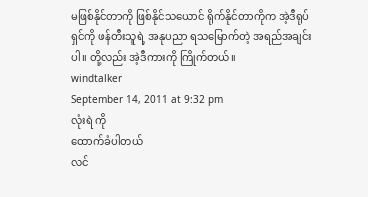မဖြစ်နိုင်တာကို ဖြစ်နိုင်သယောင် ရိုက်နိုင်တာကိုက အဲ့ဒီရုပ်ရှင်ကို ဖန်တီးသူရဲ့ အနုပညာ ရသမြောက်တဲ့ အရည်အချင်းပါ။ တို့လည်း အဲ့ဒီကားကို ကြိုက်တယ်။
windtalker
September 14, 2011 at 9:32 pm
လုံးရဲ ကို
ထောက်ခံပါတယ်
လင်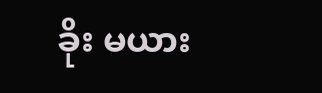ခိုး မယား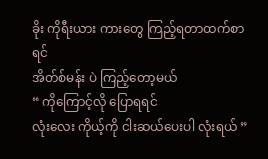ခိုး ကိုရီးယား ကားတွေ ကြည့်ရတာထက်စာရင်
အိတ်စ်မန်း ပဲ ကြည့်တော့မယ်
“ ကိုကြောင့်လို ပြောရရင်
လုံးလေး ကိုယ့်ကို ငါးဆယ်ပေးပါ လုံးရယ် ”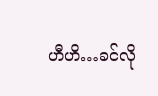ဟီဟိ…ခင်လို